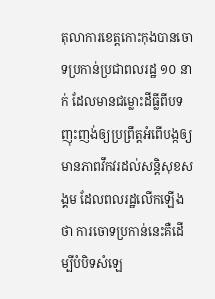តុលាការខេត្តកោះកុងបានចោទប្រកាន់ប្រជាពលរដ្ឋ ១០ នាក់ ដែលមានជម្លោះដីធ្លីពីបទញុះញង់ឲ្យប្រព្រឹត្តអំពើបង្កឲ្យមានភាពវឹកវរដល់សន្តិសុខសង្គម ដែលពលរដ្ឋលើកឡើងថា ការចោទប្រកាន់នេះគឺដើម្បីបំបិទសំឡេ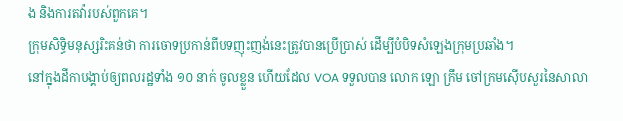ង និងការតវ៉ារបស់ពួកគេ។
ក្រុមសិទ្ធិមនុស្សរិះគន់ថា ការចោទប្រកាន់ពីបទញុះញង់នេះត្រូវបានប្រើប្រាស់ ដើម្បីបំបិទសំឡេងក្រុមប្រឆាំង។
នៅក្នុងដីកាបង្គាប់ឲ្យពលរដ្ឋទាំង ១០ នាក់ ចូលខ្លួន ហើយដែល VOA ទទួលបាន លោក ឡោ ក្រឹម ចៅក្រមស៊ើបសួរនៃសាលា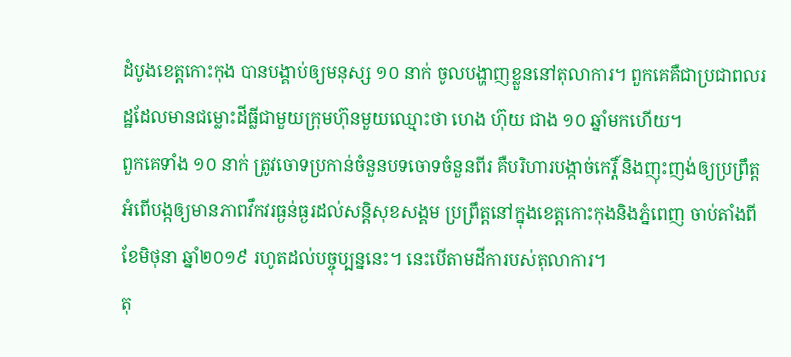ដំបូងខេត្តកោះកុង បានបង្គាប់ឲ្យមនុស្ស ១០ នាក់ ចូលបង្ហាញខ្លួននៅតុលាការ។ ពួកគេគឺជាប្រជាពលរដ្ឋដែលមានជម្លោះដីធ្លីជាមួយក្រុមហ៊ុនមួយឈ្មោះថា ហេង ហ៊ុយ ជាង ១០ ឆ្នាំមកហើយ។
ពួកគេទាំង ១០ នាក់ ត្រូវចោទប្រកាន់ចំនួនបទចោទចំនួនពីរ គឺបរិហារបង្កាច់កេរ្តិ៍ និងញុះញង់ឲ្យប្រព្រឹត្តអំពើបង្កឲ្យមានភាពវឹកវរធ្ងន់ធ្ងរដល់សន្តិសុខសង្គម ប្រព្រឹត្តនៅក្នុងខេត្តកោះកុងនិងភ្នំពេញ ចាប់តាំងពីខែមិថុនា ឆ្នាំ២០១៩ រហូតដល់បច្ចុប្បន្ននេះ។ នេះបើតាមដីការបស់តុលាការ។
តុ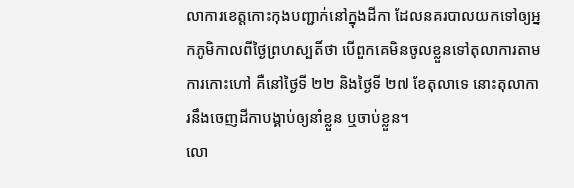លាការខេត្តកោះកុងបញ្ជាក់នៅក្នុងដីកា ដែលនគរបាលយកទៅឲ្យអ្នកភូមិកាលពីថ្ងៃព្រហស្បតិ៍ថា បើពួកគេមិនចូលខ្លួនទៅតុលាការតាមការកោះហៅ គឺនៅថ្ងៃទី ២២ និងថ្ងៃទី ២៧ ខែតុលាទេ នោះតុលាការនឹងចេញដីកាបង្គាប់ឲ្យនាំខ្លួន ឬចាប់ខ្លួន។
លោ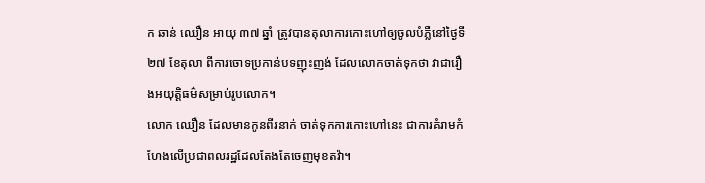ក ឆាន់ ឈឿន អាយុ ៣៧ ឆ្នាំ ត្រូវបានតុលាការកោះហៅឲ្យចូលបំភ្លឺនៅថ្ងៃទី ២៧ ខែតុលា ពីការចោទប្រកាន់បទញុះញង់ ដែលលោកចាត់ទុកថា វាជារឿងអយុត្តិធម៌សម្រាប់រូបលោក។
លោក ឈឿន ដែលមានកូនពីរនាក់ ចាត់ទុកការកោះហៅនេះ ជាការគំរាមកំហែងលើប្រជាពលរដ្ឋដែលតែងតែចេញមុខតវ៉ា។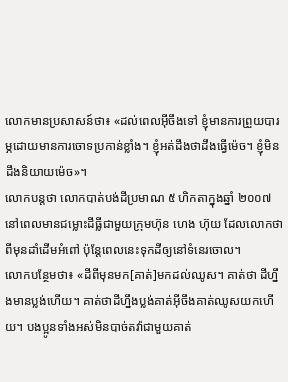លោកមានប្រសាសន៍ថា៖ «ដល់ពេលអ៊ីចឹងទៅ ខ្ញុំមានការព្រួយបារម្ភដោយមានការចោទប្រកាន់ខ្លាំង។ ខ្ញុំអត់ដឹងថាដឹងធ្វើម៉េច។ ខ្ញុំមិនដឹងនិយាយម៉េច»។
លោកបន្តថា លោកបាត់បង់ដីប្រមាណ ៥ ហិកតាក្នុងឆ្នាំ ២០០៧ នៅពេលមានជម្លោះដីធ្លីជាមួយក្រុមហ៊ុន ហេង ហ៊ុយ ដែលលោកថាពីមុនដាំដើមអំពៅ ប៉ុន្តែពេលនេះទុកដីឲ្យនៅទំនេរចោល។
លោកបន្ថែមថា៖ «ដីពីមុនមក[គាត់]មកដល់ឈូស។ គាត់ថា ដីហ្នឹងមានប្លង់ហើយ។ គាត់ថាដីហ្នឹងប្លង់គាត់អ៊ីចឹងគាត់ឈូសយកហើយ។ បងប្អូនទាំងអស់មិនបាច់តវ៉ាជាមួយគាត់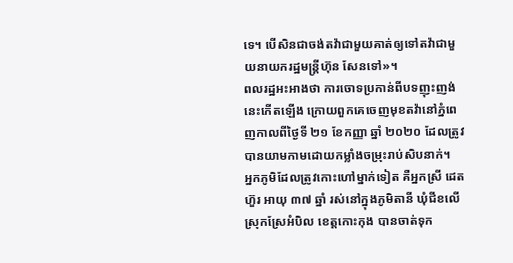ទេ។ បើសិនជាចង់តវ៉ាជាមួយគាត់ឲ្យទៅតវ៉ាជាមួយនាយករដ្ឋមន្រ្តីហ៊ុន សែនទៅ»។
ពលរដ្ឋអះអាងថា ការចោទប្រកាន់ពីបទញុះញង់នេះកើតឡើង ក្រោយពួកគេចេញមុខតវ៉ានៅភ្នំពេញកាលពីថ្ងៃទី ២១ ខែកញ្ញា ឆ្នាំ ២០២០ ដែលត្រូវបានយាមកាមដោយកម្លាំងចម្រុះរាប់សិបនាក់។
អ្នកភូមិដែលត្រូវកោះហៅម្នាក់ទៀត គឺអ្នកស្រី ដេត ហ៊ួរ អាយុ ៣៧ ឆ្នាំ រស់នៅក្នុងភូមិតានី ឃុំជីខលើ ស្រុកស្រែអំបិល ខេត្តកោះកុង បានចាត់ទុក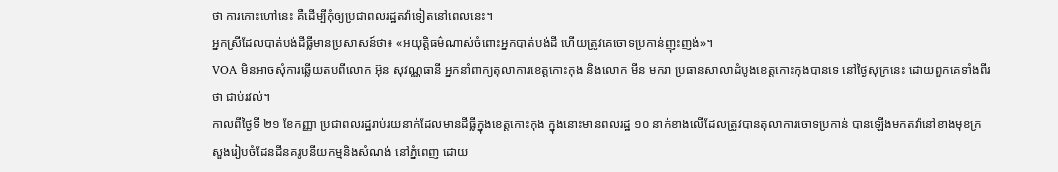ថា ការកោះហៅនេះ គឺដើម្បីកុំឲ្យប្រជាពលរដ្ឋតវ៉ាទៀតនៅពេលនេះ។
អ្នកស្រីដែលបាត់បង់ដីធ្លីមានប្រសាសន៍ថា៖ «អយុត្តិធម៌ណាស់ចំពោះអ្នកបាត់បង់ដី ហើយត្រូវគេចោទប្រកាន់ញុះញង់»។
VOA មិនអាចសុំការឆ្លើយតបពីលោក អ៊ុន សុវណ្ណធានី អ្នកនាំពាក្យតុលាការខេត្តកោះកុង និងលោក មីន មករា ប្រធានសាលាដំបូងខេត្តកោះកុងបានទេ នៅថ្ងៃសុក្រនេះ ដោយពួកគេទាំងពីរថា ជាប់រវល់។
កាលពីថ្ងៃទី ២១ ខែកញ្ញា ប្រជាពលរដ្ឋរាប់រយនាក់ដែលមានដីធ្លីក្នុងខេត្តកោះកុង ក្នុងនោះមានពលរដ្ឋ ១០ នាក់ខាងលើដែលត្រូវបានតុលាការចោទប្រកាន់ បានឡើងមកតវ៉ានៅខាងមុខក្រសួងរៀបចំដែនដីនគរូបនីយកម្មនិងសំណង់ នៅភ្នំពេញ ដោយ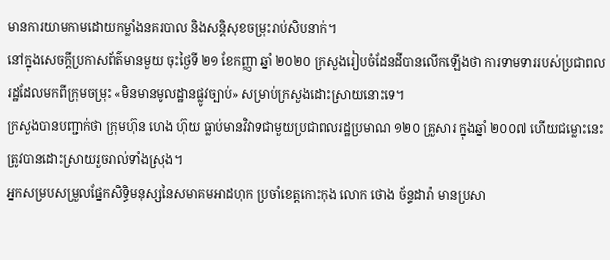មានការយាមកាមដោយកម្លាំងនគរបាល និងសន្តិសុខចម្រុះរាប់សិបនាក់។
នៅក្នុងសេចក្តីប្រកាសព័ត៌មានមួយ ចុះថ្ងៃទី ២១ ខែកញ្ញា ឆ្នាំ ២០២០ ក្រសួងរៀបចំដែនដីបានលើកឡើងថា ការទាមទាររបស់ប្រជាពលរដ្ឋដែលមកពីក្រុមចម្រុះ «មិនមានមូលដ្ឋានផ្លូវច្បាប់» សម្រាប់ក្រសួងដោះស្រាយនោះទេ។
ក្រសួងបានបញ្ជាក់ថា ក្រុមហ៊ុន ហេង ហ៊ុយ ធ្លាប់មានវិវាទជាមួយប្រជាពលរដ្ឋប្រមាណ ១២០ គ្រួសារ ក្នុងឆ្នាំ ២០០៧ ហើយជម្លោះនេះត្រូវបានដោះស្រាយរួចរាល់ទាំងស្រុង។
អ្នកសម្របសម្រួលផ្នែកសិទ្ធិមនុស្សនៃសមាគមអាដហុក ប្រចាំខេត្តកោះកុង លោក ថោង ច័ន្ទដារ៉ា មានប្រសា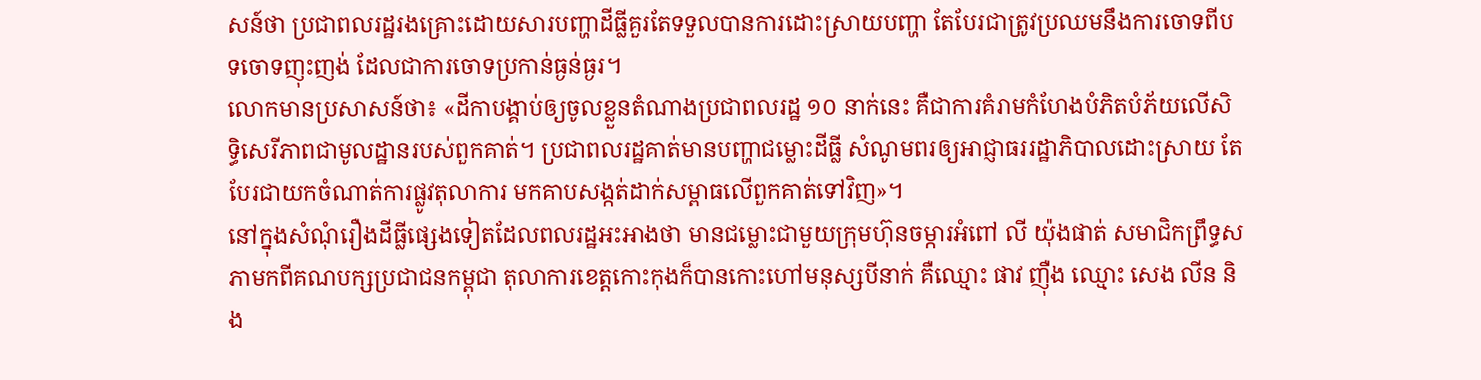សន៍ថា ប្រជាពលរដ្ឋរងគ្រោះដោយសារបញ្ហាដីធ្លីគួរតែទទួលបានការដោះស្រាយបញ្ហា តែបែរជាត្រូវប្រឈមនឹងការចោទពីបទចោទញុះញង់ ដែលជាការចោទប្រកាន់ធ្ងន់ធ្ងរ។
លោកមានប្រសាសន៍ថា៖ «ដីកាបង្គាប់ឲ្យចូលខ្លួនតំណាងប្រជាពលរដ្ឋ ១០ នាក់នេះ គឺជាការគំរាមកំហែងបំភិតបំភ័យលើសិទ្ធិសេរីភាពជាមូលដ្ឋានរបស់ពួកគាត់។ ប្រជាពលរដ្ឋគាត់មានបញ្ហាជម្លោះដីធ្លី សំណូមពរឲ្យអាជ្ញាធររដ្ឋាភិបាលដោះស្រាយ តែបែរជាយកចំណាត់ការផ្លូវតុលាការ មកគាបសង្កត់ដាក់សម្ពាធលើពួកគាត់ទៅវិញ»។
នៅក្នុងសំណុំរឿងដីធ្លីផ្សេងទៀតដែលពលរដ្ឋអះអាងថា មានជម្លោះជាមួយក្រុមហ៊ុនចម្ការអំពៅ លី យ៉ុងផាត់ សមាជិកព្រឹទ្ធសភាមកពីគណបក្សប្រជាជនកម្ពុជា តុលាការខេត្តកោះកុងក៏បានកោះហៅមនុស្សបីនាក់ គឺឈ្មោះ ផាវ ញ៉ឺង ឈ្មោះ សេង លីន និង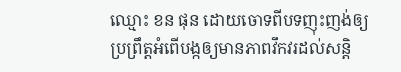ឈ្មោះ ខន ផុន ដោយចោទពីបទញុះញង់ឲ្យប្រព្រឹត្តអំពើបង្កឲ្យមានភាពវឹកវរដល់សន្តិ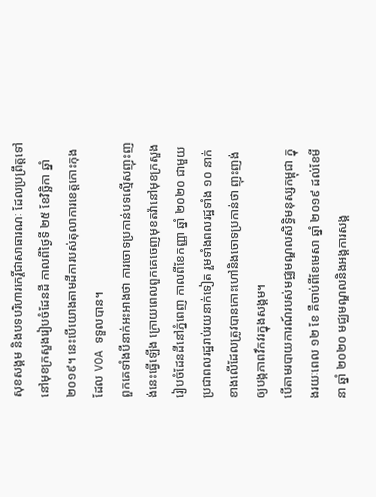សុខសង្គម និងបទបរិហារកេរ្តិ៍ជាសាធារណៈ ដែលប្រព្រឹត្តទៅនៅមុខក្រសួងរៀបចំដែនដី កាលពីថ្ងៃទី ២៥ ខែវិច្ឆិកា ឆ្នាំ ២០១៩។ នេះបើយោងតាមដីការបស់តុលាការខេត្តកោះកុង ដែល VOA ទទួលបាន។
ពួកគេទាំងបីនាក់អះអាងថា ការចោទប្រកាន់បទល្មើសញុះញង់នេះធ្វើឡើង ក្រោយពេលពួកគេចេញមុខតវ៉ានៅមុខក្រសួងរៀបចំដែនដីនៅភ្នំពេញ កាលពីខែកញ្ញា ឆ្នាំ ២០២០ ជាមួយប្រជាពលរដ្ឋរាប់រយនាក់ទៀត រួមទាំងពលរដ្ឋទាំង ១០ នាក់ ខាងលើដែលត្រូវបានកោះហៅនិងចោទប្រកាន់ថា ញុះញង់ឲ្យបង្កភាពវឹកវរក្នុងសង្គម។
បើតាមរបាយការណ៍របស់មជ្ឈមណ្ឌលសិទ្ធិមនុស្សកម្ពុជា ក្នុងរយៈពេល ១២ ខែ គឺចាប់ពីខែមេសា ឆ្នាំ ២០១៩ ដល់ខែមីនា ឆ្នាំ ២០២០ មជ្ឈមណ្ឌលនិងអង្គការសង្គ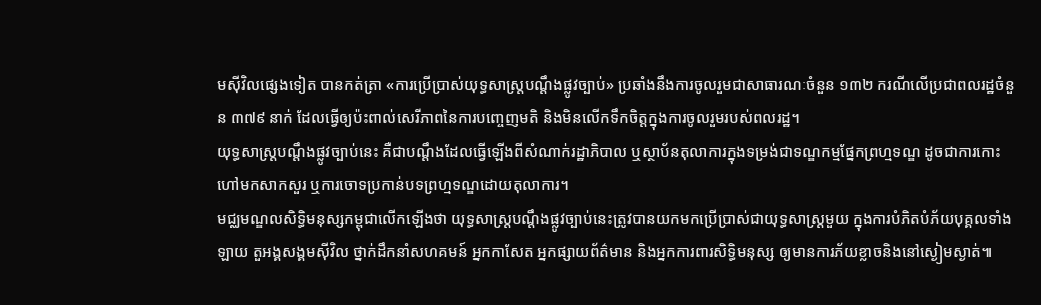មស៊ីវិលផ្សេងទៀត បានកត់ត្រា «ការប្រើប្រាស់យុទ្ធសាស្រ្តបណ្តឹងផ្លូវច្បាប់» ប្រឆាំងនឹងការចូលរួមជាសាធារណៈចំនួន ១៣២ ករណីលើប្រជាពលរដ្ឋចំនួន ៣៧៩ នាក់ ដែលធ្វើឲ្យប៉ះពាល់សេរីភាពនៃការបញ្ចេញមតិ និងមិនលើកទឹកចិត្តក្នុងការចូលរួមរបស់ពលរដ្ឋ។
យុទ្ធសាស្រ្តបណ្តឹងផ្លូវច្បាប់នេះ គឺជាបណ្តឹងដែលធ្វើឡើងពីសំណាក់រដ្ឋាភិបាល ឬស្ថាប័នតុលាការក្នុងទម្រង់ជាទណ្ឌកម្មផ្នែកព្រហ្មទណ្ឌ ដូចជាការកោះហៅមកសាកសួរ ឬការចោទប្រកាន់បទព្រហ្មទណ្ឌដោយតុលាការ។
មជ្ឈមណ្ឌលសិទ្ធិមនុស្សកម្ពុជាលើកឡើងថា យុទ្ធសាស្រ្តបណ្តឹងផ្លូវច្បាប់នេះត្រូវបានយកមកប្រើប្រាស់ជាយុទ្ធសាស្រ្តមួយ ក្នុងការបំភិតបំភ័យបុគ្គលទាំងឡាយ តួអង្គសង្គមស៊ីវិល ថ្នាក់ដឹកនាំសហគមន៍ អ្នកកាសែត អ្នកផ្សាយព័ត៌មាន និងអ្នកការពារសិទ្ធិមនុស្ស ឲ្យមានការភ័យខ្លាចនិងនៅស្ងៀមស្ងាត់៕